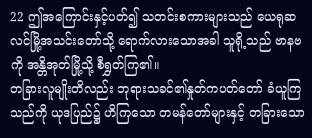22 ဤအကြောင်းနှင့်ပတ်၍ သတင်းစကားများသည် ယေရုဆလင်မြို့အသင်းတော်သို့ ရောက်လားသောအခါ သူရို့သည် ဗာနဗကို အန္တိအုတ်မြို့သို့ စီရွှတ်ကြ၏။
တခြားလူမျိုးတိလည်း ဘုရားသခင်၏နှုတ်ကပတ်တော် ခံယူကြသည်ကို ယုဒပြည်၌ ဟိကြသော တမန်တော်များနှင့် တခြားသော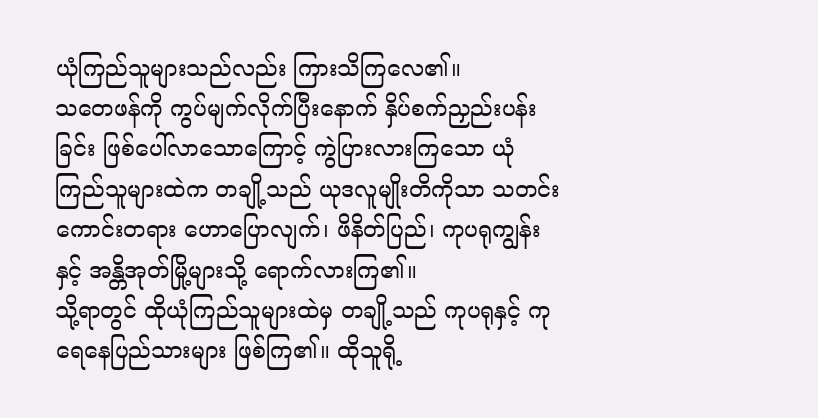ယုံကြည်သူများသည်လည်း ကြားသိကြလေ၏။
သတေဖန်ကို ကွပ်မျက်လိုက်ပြီးနောက် နှိပ်စက်ညှည်းပန်းခြင်း ဖြစ်ပေါ်လာသောကြောင့် ကွဲပြားလားကြသော ယုံကြည်သူများထဲက တချို့သည် ယုဒလူမျိုးတိကိုသာ သတင်းကောင်းတရား ဟောပြောလျက်၊ ဖိနိတ်ပြည်၊ ကုပရုကျွန်းနှင့် အန္တိအုတ်မြို့များသို့ ရောက်လားကြ၏။
သို့ရာတွင် ထိုယုံကြည်သူများထဲမှ တချို့သည် ကုပရုနှင့် ကုရေနေပြည်သားများ ဖြစ်ကြ၏။ ထိုသူရို့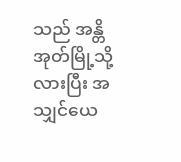သည် အန္တိအုတ်မြို့သို့ လားပြီး အသျှင်ယေ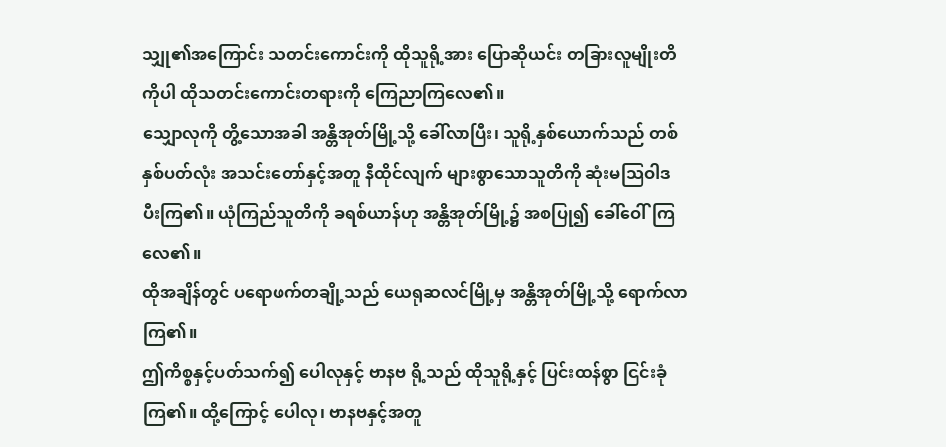သျှု၏အကြောင်း သတင်းကောင်းကို ထိုသူရို့အား ပြောဆိုယင်း တခြားလူမျိုးတိကိုပါ ထိုသတင်းကောင်းတရားကို ကြေညာကြလေ၏။
သျှောလုကို တွိ့သောအခါ အန္တိအုတ်မြို့သို့ ခေါ်လာပြီး၊ သူရို့နှစ်ယောက်သည် တစ်နှစ်ပတ်လုံး အသင်းတော်နှင့်အတူ နီထိုင်လျက် များစွာသောသူတိကို ဆုံးမသြဝါဒ ပီးကြ၏။ ယုံကြည်သူတိကို ခရစ်ယာန်ဟု အန္တိအုတ်မြို့၌ အစပြု၍ ခေါ်ဝေါ်ကြလေ၏။
ထိုအချိန်တွင် ပရောဖက်တချို့သည် ယေရုဆလင်မြို့မှ အန္တိအုတ်မြို့သို့ ရောက်လာကြ၏။
ဤကိစ္စနှင့်ပတ်သက်၍ ပေါလုနှင့် ဗာနဗ ရို့သည် ထိုသူရို့နှင့် ပြင်းထန်စွာ ငြင်းခုံကြ၏။ ထို့ကြောင့် ပေါလု၊ ဗာနဗနှင့်အတူ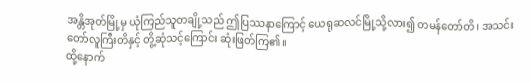အန္တိအုတ်မြို့မှ ယုံကြည်သူတချို့သည် ဤပြဿနာကြောင့် ယေရုဆလင်မြို့သို့လား၍ တမန်တော်တိ၊ အသင်းတော်လူကြီးတိနှင့် တွိ့ဆုံသင့်ကြောင်း ဆုံးဖြတ်ကြ၏။
ထို့နောက်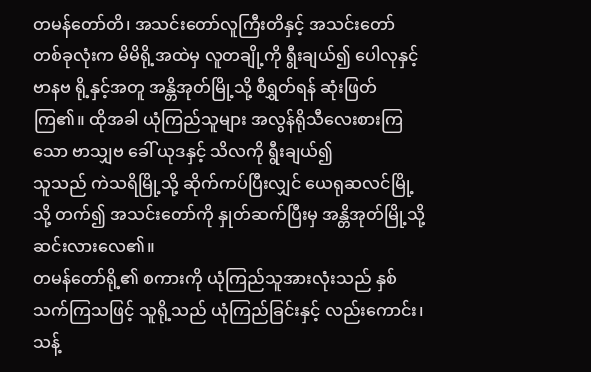တမန်တော်တိ၊ အသင်းတော်လူကြီးတိနှင့် အသင်းတော် တစ်ခုလုံးက မိမိရို့အထဲမှ လူတချို့ကို ရွီးချယ်၍ ပေါလုနှင့် ဗာနဗ ရို့နှင့်အတူ အန္တိအုတ်မြို့သို့ စီရွှတ်ရန် ဆုံးဖြတ်ကြ၏။ ထိုအခါ ယုံကြည်သူများ အလွန်ရိုသီလေးစားကြသော ဗာသျှဗ ခေါ် ယုဒနှင့် သိလကို ရွီးချယ်၍
သူသည် ကဲသရိမြို့သို့ ဆိုက်ကပ်ပြီးလျှင် ယေရုဆလင်မြို့သို့ တက်၍ အသင်းတော်ကို နှုတ်ဆက်ပြီးမှ အန္တိအုတ်မြို့သို့ ဆင်းလားလေ၏။
တမန်တော်ရို့၏ စကားကို ယုံကြည်သူအားလုံးသည် နှစ်သက်ကြသဖြင့် သူရို့သည် ယုံကြည်ခြင်းနှင့် လည်းကောင်း၊ သန့်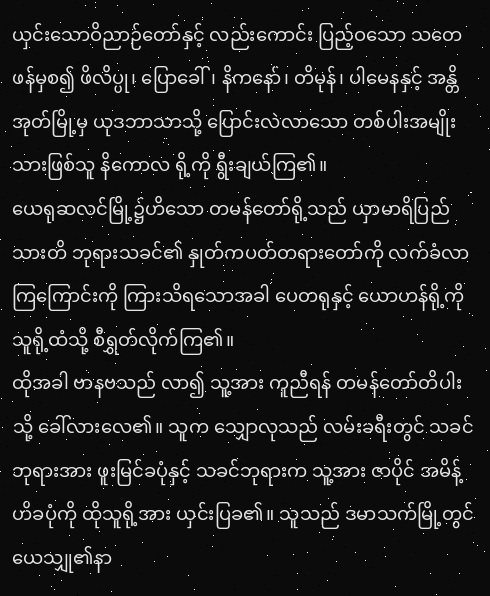ယှင်းသောဝိညာဉ်တော်နှင့် လည်းကောင်း ပြည့်ဝသော သတေဖန်မှစ၍ ဖိလိပ္ပု၊ ပြောခေါ်၊ နိကနော်၊ တိမုန်၊ ပါမေနနှင့် အန္တိအုတ်မြို့မှ ယုဒဘာသာသို့ ပြောင်းလဲလာသော တစ်ပါးအမျိုးသားဖြစ်သူ နိကောလ ရို့ကို ရွီးချယ်ကြ၏။
ယေရုဆလင်မြို့၌ဟိသော တမန်တော်ရို့သည် ယှာမာရိပြည်သားတိ ဘုရားသခင်၏ နှုတ်ကပတ်တရားတော်ကို လက်ခံလာကြကြောင်းကို ကြားသိရသောအခါ ပေတရုနှင့် ယောဟန်ရို့ကို သူရို့ထံသို့ စီရွှတ်လိုက်ကြ၏။
ထိုအခါ ဗာနဗသည် လာ၍ သူ့အား ကူညီရန် တမန်တော်တိပါးသို့ ခေါ်လားလေ၏။ သူက သျှောလုသည် လမ်းခရီးတွင် သခင်ဘုရားအား ဖူးမြင်ခပုံနှင့် သခင်ဘုရားက သူ့အား ဇာပိုင် အမိန့်ဟိခပုံကို ထိုသူရို့အား ယှင်းပြခ၏။ သူသည် ဒမာသက်မြို့တွင် ယေသျှု၏နာ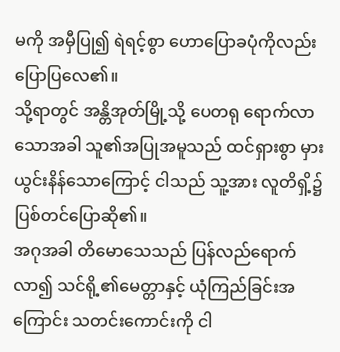မကို အမှီပြု၍ ရဲရင့်စွာ ဟောပြောခပုံကိုလည်း ပြောပြလေ၏။
သို့ရာတွင် အန္တိအုတ်မြို့သို့ ပေတရု ရောက်လာသောအခါ သူ၏အပြုအမူသည် ထင်ရှားစွာ မှားယွင်းနိန်သောကြောင့် ငါသည် သူ့အား လူတိရှိ့၌ ပြစ်တင်ပြောဆို၏။
အဂုအခါ တိမောသေသည် ပြန်လည်ရောက်လာ၍ သင်ရို့၏မေတ္တာနှင့် ယုံကြည်ခြင်းအကြောင်း သတင်းကောင်းကို ငါ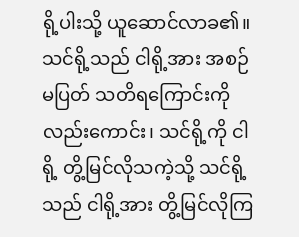ရို့ပါးသို့ ယူဆောင်လာခ၏။ သင်ရို့သည် ငါရို့အား အစဉ်မပြတ် သတိရကြောင်းကို လည်းကောင်း၊ သင်ရို့ကို ငါရို့ တွိ့မြင်လိုသကဲ့သို့ သင်ရို့သည် ငါရို့အား တွိ့မြင်လိုကြ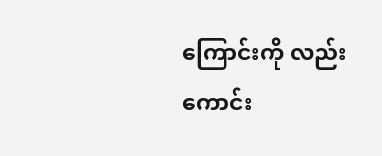ကြောင်းကို လည်းကောင်း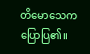တိမောသေက ပြောပြ၏။